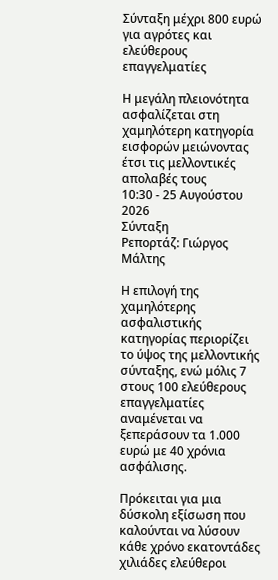Σύνταξη μέχρι 800 ευρώ για αγρότες και ελεύθερους επαγγελματίες

Η μεγάλη πλειονότητα ασφαλίζεται στη χαμηλότερη κατηγορία εισφορών μειώνοντας έτσι τις μελλοντικές απολαβές τους
10:30 - 25 Αυγούστου 2026
Σύνταξη
Ρεπορτάζ: Γιώργος Μάλτης

Η επιλογή της χαμηλότερης ασφαλιστικής κατηγορίας περιορίζει το ύψος της μελλοντικής σύνταξης, ενώ μόλις 7 στους 100 ελεύθερους επαγγελματίες αναμένεται να ξεπεράσουν τα 1.000 ευρώ με 40 χρόνια ασφάλισης.

Πρόκειται για μια δύσκολη εξίσωση που καλούνται να λύσουν κάθε χρόνο εκατοντάδες χιλιάδες ελεύθεροι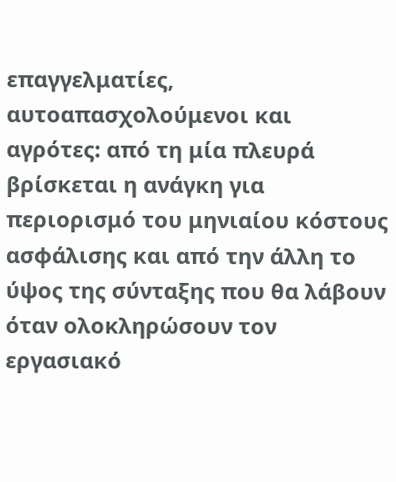επαγγελματίες, αυτοαπασχολούμενοι και αγρότες: από τη μία πλευρά βρίσκεται η ανάγκη για περιορισμό του μηνιαίου κόστους ασφάλισης και από την άλλη το ύψος της σύνταξης που θα λάβουν όταν ολοκληρώσουν τον εργασιακό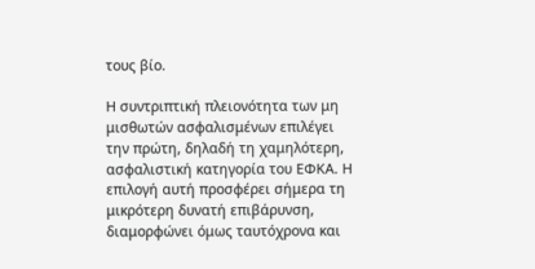τους βίο.

Η συντριπτική πλειονότητα των μη μισθωτών ασφαλισμένων επιλέγει την πρώτη, δηλαδή τη χαμηλότερη, ασφαλιστική κατηγορία του ΕΦΚΑ. Η επιλογή αυτή προσφέρει σήμερα τη μικρότερη δυνατή επιβάρυνση, διαμορφώνει όμως ταυτόχρονα και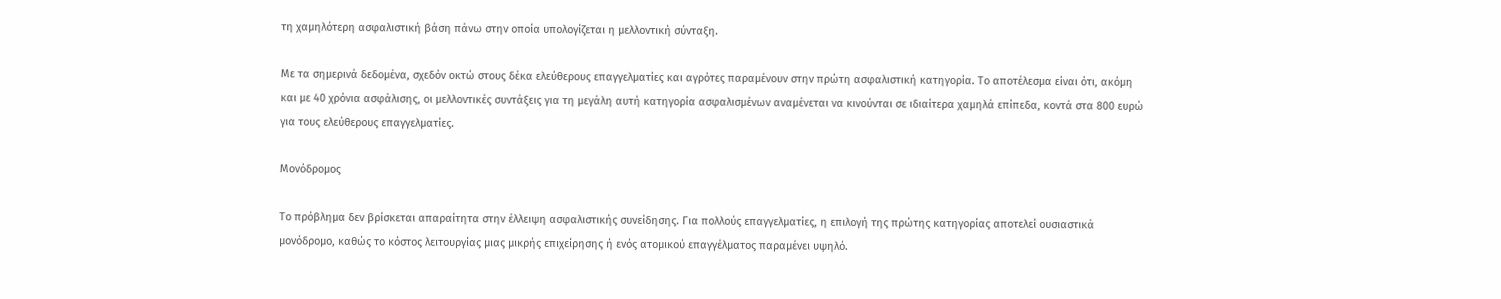τη χαμηλότερη ασφαλιστική βάση πάνω στην οποία υπολογίζεται η μελλοντική σύνταξη.

Με τα σημερινά δεδομένα, σχεδόν οκτώ στους δέκα ελεύθερους επαγγελματίες και αγρότες παραμένουν στην πρώτη ασφαλιστική κατηγορία. Το αποτέλεσμα είναι ότι, ακόμη και με 40 χρόνια ασφάλισης, οι μελλοντικές συντάξεις για τη μεγάλη αυτή κατηγορία ασφαλισμένων αναμένεται να κινούνται σε ιδιαίτερα χαμηλά επίπεδα, κοντά στα 800 ευρώ για τους ελεύθερους επαγγελματίες.

Μονόδρομος

Το πρόβλημα δεν βρίσκεται απαραίτητα στην έλλειψη ασφαλιστικής συνείδησης. Για πολλούς επαγγελματίες, η επιλογή της πρώτης κατηγορίας αποτελεί ουσιαστικά μονόδρομο, καθώς το κόστος λειτουργίας μιας μικρής επιχείρησης ή ενός ατομικού επαγγέλματος παραμένει υψηλό.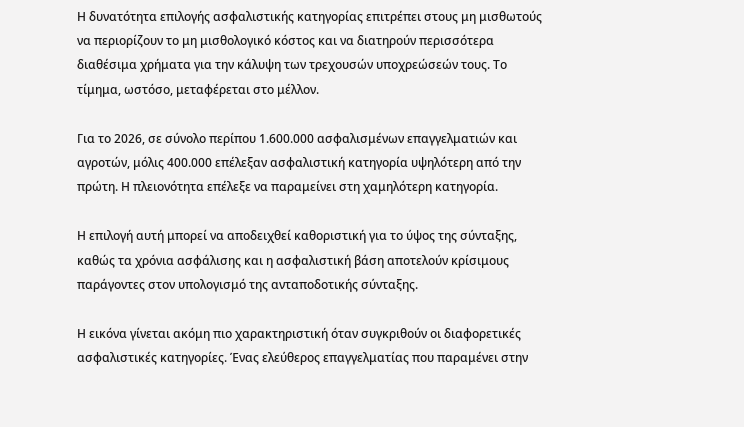Η δυνατότητα επιλογής ασφαλιστικής κατηγορίας επιτρέπει στους μη μισθωτούς να περιορίζουν το μη μισθολογικό κόστος και να διατηρούν περισσότερα διαθέσιμα χρήματα για την κάλυψη των τρεχουσών υποχρεώσεών τους. Το τίμημα, ωστόσο, μεταφέρεται στο μέλλον.

Για το 2026, σε σύνολο περίπου 1.600.000 ασφαλισμένων επαγγελματιών και αγροτών, μόλις 400.000 επέλεξαν ασφαλιστική κατηγορία υψηλότερη από την πρώτη. Η πλειονότητα επέλεξε να παραμείνει στη χαμηλότερη κατηγορία.

Η επιλογή αυτή μπορεί να αποδειχθεί καθοριστική για το ύψος της σύνταξης, καθώς τα χρόνια ασφάλισης και η ασφαλιστική βάση αποτελούν κρίσιμους παράγοντες στον υπολογισμό της ανταποδοτικής σύνταξης.

Η εικόνα γίνεται ακόμη πιο χαρακτηριστική όταν συγκριθούν οι διαφορετικές ασφαλιστικές κατηγορίες. Ένας ελεύθερος επαγγελματίας που παραμένει στην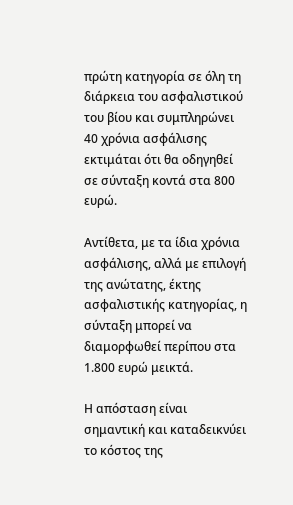πρώτη κατηγορία σε όλη τη διάρκεια του ασφαλιστικού του βίου και συμπληρώνει 40 χρόνια ασφάλισης εκτιμάται ότι θα οδηγηθεί σε σύνταξη κοντά στα 800 ευρώ.

Αντίθετα, με τα ίδια χρόνια ασφάλισης, αλλά με επιλογή της ανώτατης, έκτης ασφαλιστικής κατηγορίας, η σύνταξη μπορεί να διαμορφωθεί περίπου στα 1.800 ευρώ μεικτά.

Η απόσταση είναι σημαντική και καταδεικνύει το κόστος της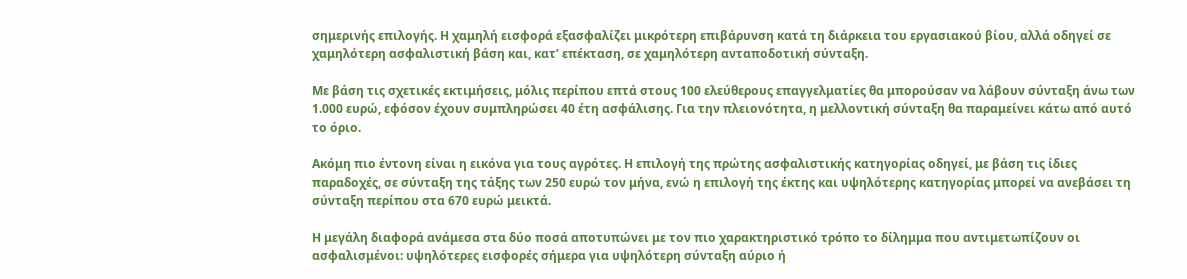σημερινής επιλογής. Η χαμηλή εισφορά εξασφαλίζει μικρότερη επιβάρυνση κατά τη διάρκεια του εργασιακού βίου, αλλά οδηγεί σε χαμηλότερη ασφαλιστική βάση και, κατ’ επέκταση, σε χαμηλότερη ανταποδοτική σύνταξη.

Με βάση τις σχετικές εκτιμήσεις, μόλις περίπου επτά στους 100 ελεύθερους επαγγελματίες θα μπορούσαν να λάβουν σύνταξη άνω των 1.000 ευρώ, εφόσον έχουν συμπληρώσει 40 έτη ασφάλισης. Για την πλειονότητα, η μελλοντική σύνταξη θα παραμείνει κάτω από αυτό το όριο.

Ακόμη πιο έντονη είναι η εικόνα για τους αγρότες. Η επιλογή της πρώτης ασφαλιστικής κατηγορίας οδηγεί, με βάση τις ίδιες παραδοχές, σε σύνταξη της τάξης των 250 ευρώ τον μήνα, ενώ η επιλογή της έκτης και υψηλότερης κατηγορίας μπορεί να ανεβάσει τη σύνταξη περίπου στα 670 ευρώ μεικτά.

Η μεγάλη διαφορά ανάμεσα στα δύο ποσά αποτυπώνει με τον πιο χαρακτηριστικό τρόπο το δίλημμα που αντιμετωπίζουν οι ασφαλισμένοι: υψηλότερες εισφορές σήμερα για υψηλότερη σύνταξη αύριο ή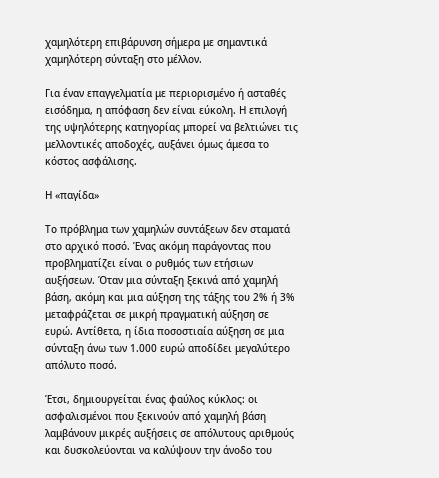χαμηλότερη επιβάρυνση σήμερα με σημαντικά χαμηλότερη σύνταξη στο μέλλον.

Για έναν επαγγελματία με περιορισμένο ή ασταθές εισόδημα, η απόφαση δεν είναι εύκολη. Η επιλογή της υψηλότερης κατηγορίας μπορεί να βελτιώνει τις μελλοντικές αποδοχές, αυξάνει όμως άμεσα το κόστος ασφάλισης.

Η «παγίδα»

Το πρόβλημα των χαμηλών συντάξεων δεν σταματά στο αρχικό ποσό. Ένας ακόμη παράγοντας που προβληματίζει είναι ο ρυθμός των ετήσιων αυξήσεων. Όταν μια σύνταξη ξεκινά από χαμηλή βάση, ακόμη και μια αύξηση της τάξης του 2% ή 3% μεταφράζεται σε μικρή πραγματική αύξηση σε ευρώ. Αντίθετα, η ίδια ποσοστιαία αύξηση σε μια σύνταξη άνω των 1.000 ευρώ αποδίδει μεγαλύτερο απόλυτο ποσό.

Έτσι, δημιουργείται ένας φαύλος κύκλος: οι ασφαλισμένοι που ξεκινούν από χαμηλή βάση λαμβάνουν μικρές αυξήσεις σε απόλυτους αριθμούς και δυσκολεύονται να καλύψουν την άνοδο του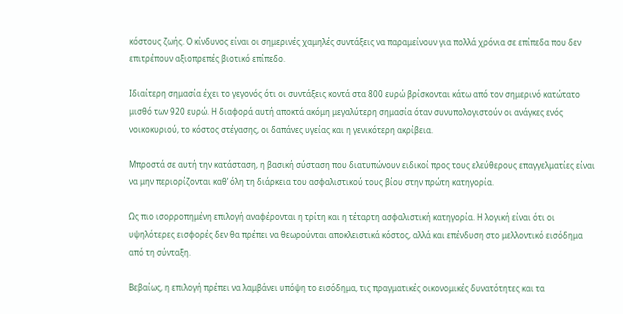κόστους ζωής. Ο κίνδυνος είναι οι σημερινές χαμηλές συντάξεις να παραμείνουν για πολλά χρόνια σε επίπεδα που δεν επιτρέπουν αξιοπρεπές βιοτικό επίπεδο.

Ιδιαίτερη σημασία έχει το γεγονός ότι οι συντάξεις κοντά στα 800 ευρώ βρίσκονται κάτω από τον σημερινό κατώτατο μισθό των 920 ευρώ. Η διαφορά αυτή αποκτά ακόμη μεγαλύτερη σημασία όταν συνυπολογιστούν οι ανάγκες ενός νοικοκυριού, το κόστος στέγασης, οι δαπάνες υγείας και η γενικότερη ακρίβεια.

Μπροστά σε αυτή την κατάσταση, η βασική σύσταση που διατυπώνουν ειδικοί προς τους ελεύθερους επαγγελματίες είναι να μην περιορίζονται καθ’ όλη τη διάρκεια του ασφαλιστικού τους βίου στην πρώτη κατηγορία.

Ως πιο ισορροπημένη επιλογή αναφέρονται η τρίτη και η τέταρτη ασφαλιστική κατηγορία. Η λογική είναι ότι οι υψηλότερες εισφορές δεν θα πρέπει να θεωρούνται αποκλειστικά κόστος, αλλά και επένδυση στο μελλοντικό εισόδημα από τη σύνταξη.

Βεβαίως, η επιλογή πρέπει να λαμβάνει υπόψη το εισόδημα, τις πραγματικές οικονομικές δυνατότητες και τα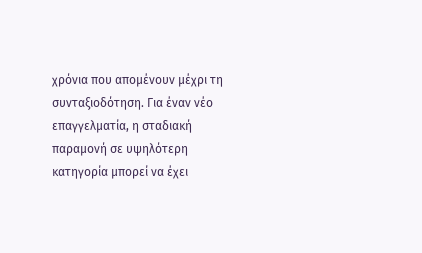χρόνια που απομένουν μέχρι τη συνταξιοδότηση. Για έναν νέο επαγγελματία, η σταδιακή παραμονή σε υψηλότερη κατηγορία μπορεί να έχει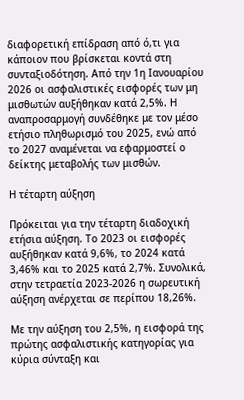διαφορετική επίδραση από ό,τι για κάποιον που βρίσκεται κοντά στη συνταξιοδότηση. Από την 1η Ιανουαρίου 2026 οι ασφαλιστικές εισφορές των μη μισθωτών αυξήθηκαν κατά 2,5%. Η αναπροσαρμογή συνδέθηκε με τον μέσο ετήσιο πληθωρισμό του 2025, ενώ από το 2027 αναμένεται να εφαρμοστεί ο δείκτης μεταβολής των μισθών.

Η τέταρτη αύξηση

Πρόκειται για την τέταρτη διαδοχική ετήσια αύξηση. Το 2023 οι εισφορές αυξήθηκαν κατά 9,6%, το 2024 κατά 3,46% και το 2025 κατά 2,7%. Συνολικά, στην τετραετία 2023-2026 η σωρευτική αύξηση ανέρχεται σε περίπου 18,26%.

Με την αύξηση του 2,5%, η εισφορά της πρώτης ασφαλιστικής κατηγορίας για κύρια σύνταξη και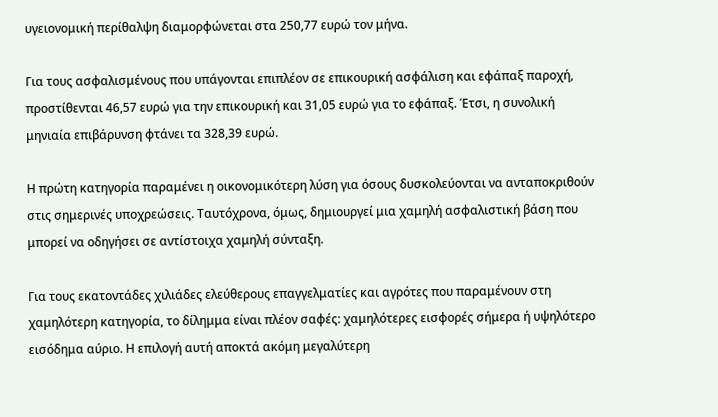υγειονομική περίθαλψη διαμορφώνεται στα 250,77 ευρώ τον μήνα.

Για τους ασφαλισμένους που υπάγονται επιπλέον σε επικουρική ασφάλιση και εφάπαξ παροχή, προστίθενται 46,57 ευρώ για την επικουρική και 31,05 ευρώ για το εφάπαξ. Έτσι, η συνολική μηνιαία επιβάρυνση φτάνει τα 328,39 ευρώ.

Η πρώτη κατηγορία παραμένει η οικονομικότερη λύση για όσους δυσκολεύονται να ανταποκριθούν στις σημερινές υποχρεώσεις. Ταυτόχρονα, όμως, δημιουργεί μια χαμηλή ασφαλιστική βάση που μπορεί να οδηγήσει σε αντίστοιχα χαμηλή σύνταξη.

Για τους εκατοντάδες χιλιάδες ελεύθερους επαγγελματίες και αγρότες που παραμένουν στη χαμηλότερη κατηγορία, το δίλημμα είναι πλέον σαφές: χαμηλότερες εισφορές σήμερα ή υψηλότερο εισόδημα αύριο. Η επιλογή αυτή αποκτά ακόμη μεγαλύτερη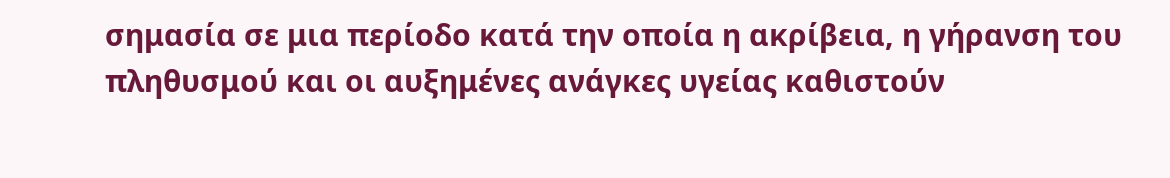σημασία σε μια περίοδο κατά την οποία η ακρίβεια, η γήρανση του πληθυσμού και οι αυξημένες ανάγκες υγείας καθιστούν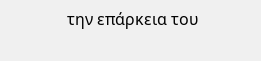την επάρκεια του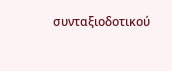συνταξιοδοτικού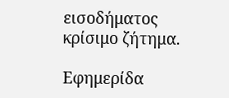εισοδήματος κρίσιμο ζήτημα.

Εφημερίδα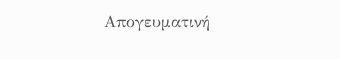Απογευματινή